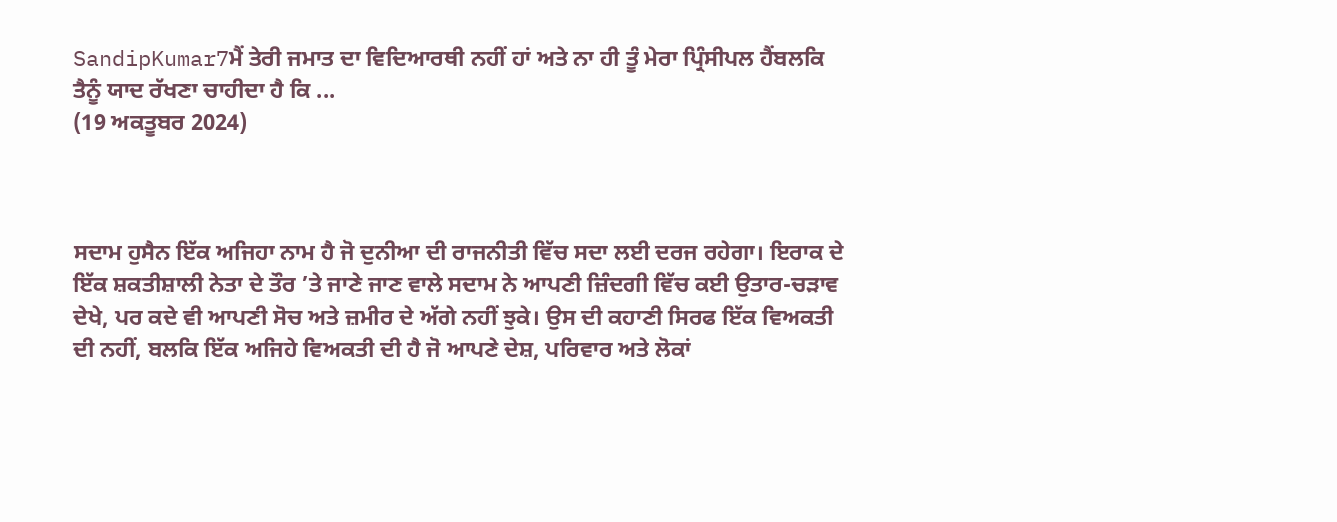SandipKumar7ਮੈਂ ਤੇਰੀ ਜਮਾਤ ਦਾ ਵਿਦਿਆਰਥੀ ਨਹੀਂ ਹਾਂ ਅਤੇ ਨਾ ਹੀ ਤੂੰ ਮੇਰਾ ਪ੍ਰਿੰਸੀਪਲ ਹੈਂਬਲਕਿ ਤੈਨੂੰ ਯਾਦ ਰੱਖਣਾ ਚਾਹੀਦਾ ਹੈ ਕਿ ...
(19 ਅਕਤੂਬਰ 2024)



ਸਦਾਮ ਹੁਸੈਨ ਇੱਕ ਅਜਿਹਾ ਨਾਮ ਹੈ ਜੋ ਦੁਨੀਆ ਦੀ ਰਾਜਨੀਤੀ ਵਿੱਚ ਸਦਾ ਲਈ ਦਰਜ ਰਹੇਗਾ। ਇਰਾਕ ਦੇ ਇੱਕ ਸ਼ਕਤੀਸ਼ਾਲੀ ਨੇਤਾ ਦੇ ਤੌਰ ’ਤੇ ਜਾਣੇ ਜਾਣ ਵਾਲੇ ਸਦਾਮ ਨੇ ਆਪਣੀ ਜ਼ਿੰਦਗੀ ਵਿੱਚ ਕਈ ਉਤਾਰ-ਚੜਾਵ ਦੇਖੇ, ਪਰ ਕਦੇ ਵੀ ਆਪਣੀ ਸੋਚ ਅਤੇ ਜ਼ਮੀਰ ਦੇ ਅੱਗੇ ਨਹੀਂ ਝੁਕੇ। ਉਸ ਦੀ ਕਹਾਣੀ ਸਿਰਫ ਇੱਕ ਵਿਅਕਤੀ ਦੀ ਨਹੀਂ, ਬਲਕਿ ਇੱਕ ਅਜਿਹੇ ਵਿਅਕਤੀ ਦੀ ਹੈ ਜੋ ਆਪਣੇ ਦੇਸ਼, ਪਰਿਵਾਰ ਅਤੇ ਲੋਕਾਂ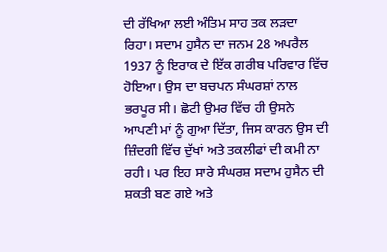ਦੀ ਰੱਖਿਆ ਲਈ ਅੰਤਿਮ ਸਾਹ ਤਕ ਲੜਦਾ ਰਿਹਾ। ਸਦਾਮ ਹੁਸੈਨ ਦਾ ਜਨਮ 28 ਅਪਰੈਲ 1937 ਨੂੰ ਇਰਾਕ ਦੇ ਇੱਕ ਗਰੀਬ ਪਰਿਵਾਰ ਵਿੱਚ ਹੋਇਆ। ਉਸ ਦਾ ਬਚਪਨ ਸੰਘਰਸ਼ਾਂ ਨਾਲ ਭਰਪੂਰ ਸੀ। ਛੋਟੀ ਉਮਰ ਵਿੱਚ ਹੀ ਉਸਨੇ ਆਪਣੀ ਮਾਂ ਨੂੰ ਗੁਆ ਦਿੱਤਾ, ਜਿਸ ਕਾਰਨ ਉਸ ਦੀ ਜ਼ਿੰਦਗੀ ਵਿੱਚ ਦੁੱਖਾਂ ਅਤੇ ਤਕਲੀਫਾਂ ਦੀ ਕਮੀ ਨਾ ਰਹੀ। ਪਰ ਇਹ ਸਾਰੇ ਸੰਘਰਸ਼ ਸਦਾਮ ਹੁਸੈਨ ਦੀ ਸ਼ਕਤੀ ਬਣ ਗਏ ਅਤੇ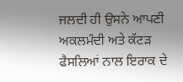ਜਲਦੀ ਹੀ ਉਸਨੇ ਆਪਣੀ ਅਕਲਮੰਦੀ ਅਤੇ ਕੱਟੜ ਫੈਸਲਿਆਂ ਨਾਲ ਇਰਾਕ ਦੇ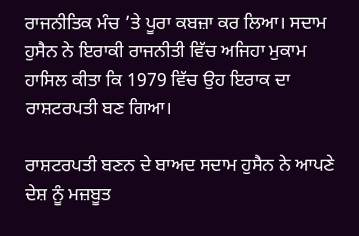ਰਾਜਨੀਤਿਕ ਮੰਚ ’ਤੇ ਪੂਰਾ ਕਬਜ਼ਾ ਕਰ ਲਿਆ। ਸਦਾਮ ਹੁਸੈਨ ਨੇ ਇਰਾਕੀ ਰਾਜਨੀਤੀ ਵਿੱਚ ਅਜਿਹਾ ਮੁਕਾਮ ਹਾਸਿਲ ਕੀਤਾ ਕਿ 1979 ਵਿੱਚ ਉਹ ਇਰਾਕ ਦਾ ਰਾਸ਼ਟਰਪਤੀ ਬਣ ਗਿਆ।

ਰਾਸ਼ਟਰਪਤੀ ਬਣਨ ਦੇ ਬਾਅਦ ਸਦਾਮ ਹੁਸੈਨ ਨੇ ਆਪਣੇ ਦੇਸ਼ ਨੂੰ ਮਜ਼ਬੂਤ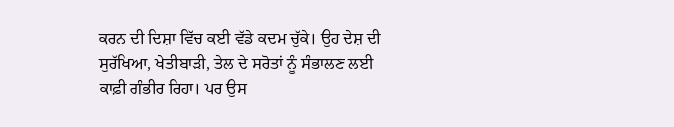ਕਰਨ ਦੀ ਦਿਸ਼ਾ ਵਿੱਚ ਕਈ ਵੱਡੇ ਕਦਮ ਚੁੱਕੇ। ਉਹ ਦੇਸ਼ ਦੀ ਸੁਰੱਖਿਆ, ਖੇਤੀਬਾੜੀ, ਤੇਲ ਦੇ ਸਰੋਤਾਂ ਨੂੰ ਸੰਭਾਲਣ ਲਈ ਕਾਫ਼ੀ ਗੰਭੀਰ ਰਿਹਾ। ਪਰ ਉਸ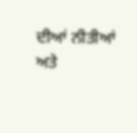ਦੀਆਂ ਨੀਤੀਆਂ ਅਤੇ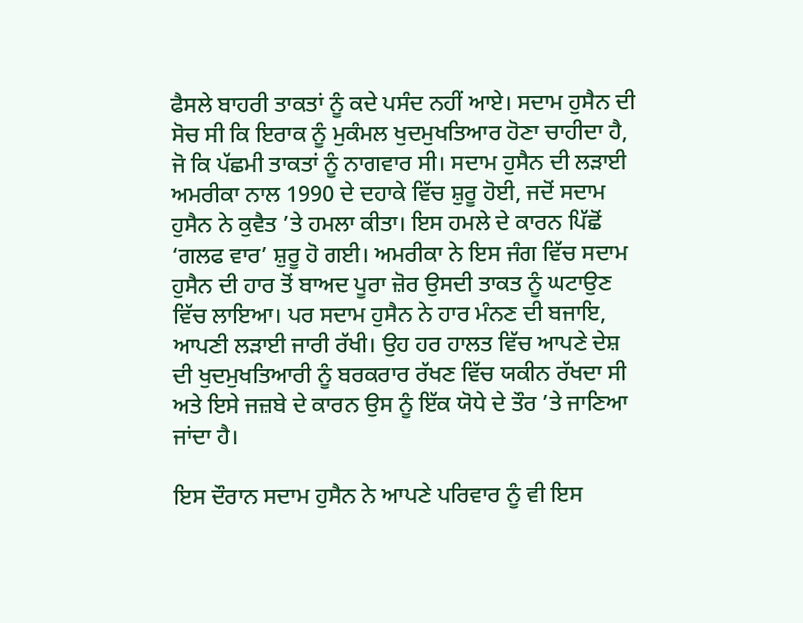ਫੈਸਲੇ ਬਾਹਰੀ ਤਾਕਤਾਂ ਨੂੰ ਕਦੇ ਪਸੰਦ ਨਹੀਂ ਆਏ। ਸਦਾਮ ਹੁਸੈਨ ਦੀ ਸੋਚ ਸੀ ਕਿ ਇਰਾਕ ਨੂੰ ਮੁਕੰਮਲ ਖੁਦਮੁਖਤਿਆਰ ਹੋਣਾ ਚਾਹੀਦਾ ਹੈ, ਜੋ ਕਿ ਪੱਛਮੀ ਤਾਕਤਾਂ ਨੂੰ ਨਾਗਵਾਰ ਸੀ। ਸਦਾਮ ਹੁਸੈਨ ਦੀ ਲੜਾਈ ਅਮਰੀਕਾ ਨਾਲ 1990 ਦੇ ਦਹਾਕੇ ਵਿੱਚ ਸ਼ੁਰੂ ਹੋਈ, ਜਦੋਂ ਸਦਾਮ ਹੁਸੈਨ ਨੇ ਕੁਵੈਤ ’ਤੇ ਹਮਲਾ ਕੀਤਾ। ਇਸ ਹਮਲੇ ਦੇ ਕਾਰਨ ਪਿੱਛੋਂ ‘ਗਲਫ ਵਾਰ’ ਸ਼ੁਰੂ ਹੋ ਗਈ। ਅਮਰੀਕਾ ਨੇ ਇਸ ਜੰਗ ਵਿੱਚ ਸਦਾਮ ਹੁਸੈਨ ਦੀ ਹਾਰ ਤੋਂ ਬਾਅਦ ਪੂਰਾ ਜ਼ੋਰ ਉਸਦੀ ਤਾਕਤ ਨੂੰ ਘਟਾਉਣ ਵਿੱਚ ਲਾਇਆ। ਪਰ ਸਦਾਮ ਹੁਸੈਨ ਨੇ ਹਾਰ ਮੰਨਣ ਦੀ ਬਜਾਇ, ਆਪਣੀ ਲੜਾਈ ਜਾਰੀ ਰੱਖੀ। ਉਹ ਹਰ ਹਾਲਤ ਵਿੱਚ ਆਪਣੇ ਦੇਸ਼ ਦੀ ਖੁਦਮੁਖਤਿਆਰੀ ਨੂੰ ਬਰਕਰਾਰ ਰੱਖਣ ਵਿੱਚ ਯਕੀਨ ਰੱਖਦਾ ਸੀ ਅਤੇ ਇਸੇ ਜਜ਼ਬੇ ਦੇ ਕਾਰਨ ਉਸ ਨੂੰ ਇੱਕ ਯੋਧੇ ਦੇ ਤੌਰ ’ਤੇ ਜਾਣਿਆ ਜਾਂਦਾ ਹੈ।

ਇਸ ਦੌਰਾਨ ਸਦਾਮ ਹੁਸੈਨ ਨੇ ਆਪਣੇ ਪਰਿਵਾਰ ਨੂੰ ਵੀ ਇਸ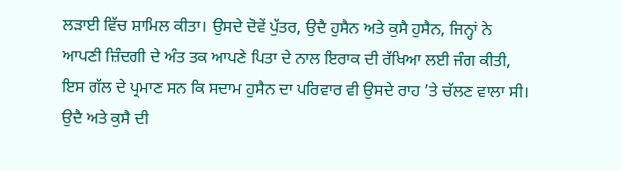ਲੜਾਈ ਵਿੱਚ ਸ਼ਾਮਿਲ ਕੀਤਾ। ਉਸਦੇ ਦੋਵੇਂ ਪੁੱਤਰ, ਉਦੈ ਹੁਸੈਨ ਅਤੇ ਕੁਸੈ ਹੁਸੈਨ, ਜਿਨ੍ਹਾਂ ਨੇ ਆਪਣੀ ਜ਼ਿੰਦਗੀ ਦੇ ਅੰਤ ਤਕ ਆਪਣੇ ਪਿਤਾ ਦੇ ਨਾਲ ਇਰਾਕ ਦੀ ਰੱਖਿਆ ਲਈ ਜੰਗ ਕੀਤੀ, ਇਸ ਗੱਲ ਦੇ ਪ੍ਰਮਾਣ ਸਨ ਕਿ ਸਦਾਮ ਹੁਸੈਨ ਦਾ ਪਰਿਵਾਰ ਵੀ ਉਸਦੇ ਰਾਹ ’ਤੇ ਚੱਲਣ ਵਾਲਾ ਸੀ। ਉਦੈ ਅਤੇ ਕੁਸੈ ਦੀ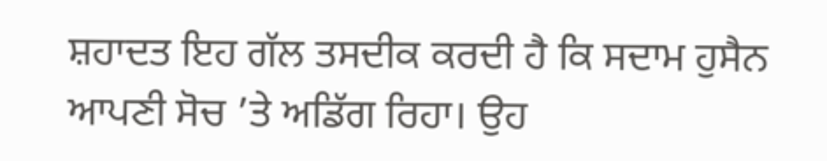ਸ਼ਹਾਦਤ ਇਹ ਗੱਲ ਤਸਦੀਕ ਕਰਦੀ ਹੈ ਕਿ ਸਦਾਮ ਹੁਸੈਨ ਆਪਣੀ ਸੋਚ ’ਤੇ ਅਡਿੱਗ ਰਿਹਾ। ਉਹ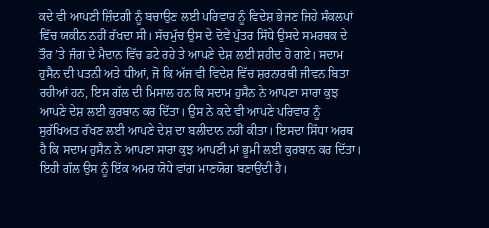ਕਦੇ ਵੀ ਆਪਣੀ ਜ਼ਿੰਦਗੀ ਨੂੰ ਬਚਾਉਣ ਲਈ ਪਰਿਵਾਰ ਨੂੰ ਵਿਦੇਸ਼ ਭੇਜਣ ਜਿਹੇ ਸੰਕਲਪਾਂ ਵਿੱਚ ਯਕੀਨ ਨਹੀਂ ਰੱਖਦਾ ਸੀ। ਸੱਚਮੁੱਚ ਉਸ ਦੇ ਦੋਵੇਂ ਪੁੱਤਰ ਸਿੱਧੇ ਉਸਦੇ ਸਮਰਥਕ ਦੇ ਤੌਰ ’ਤੇ ਜੰਗ ਦੇ ਮੈਦਾਨ ਵਿੱਚ ਡਟੇ ਰਹੇ ਤੇ ਆਪਣੇ ਦੇਸ਼ ਲਈ ਸ਼ਹੀਦ ਹੋ ਗਏ। ਸਦਾਮ ਹੁਸੈਨ ਦੀ ਪਤਨੀ ਅਤੇ ਧੀਆਂ, ਜੋ ਕਿ ਅੱਜ ਵੀ ਵਿਦੇਸ਼ ਵਿੱਚ ਸ਼ਰਨਾਰਥੀ ਜੀਵਨ ਬਿਤਾ ਰਹੀਆਂ ਹਨ, ਇਸ ਗੱਲ ਦੀ ਮਿਸਾਲ ਹਨ ਕਿ ਸਦਾਮ ਹੁਸੈਨ ਨੇ ਆਪਣਾ ਸਾਰਾ ਕੁਝ ਆਪਣੇ ਦੇਸ਼ ਲਈ ਕੁਰਬਾਨ ਕਰ ਦਿੱਤਾ। ਉਸ ਨੇ ਕਦੇ ਵੀ ਆਪਣੇ ਪਰਿਵਾਰ ਨੂੰ ਸੁਰੱਖਿਅਤ ਰੱਖਣ ਲਈ ਆਪਣੇ ਦੇਸ਼ ਦਾ ਬਲੀਦਾਨ ਨਹੀਂ ਕੀਤਾ। ਇਸਦਾ ਸਿੱਧਾ ਅਰਥ ਹੈ ਕਿ ਸਦਾਮ ਹੁਸੈਨ ਨੇ ਆਪਣਾ ਸਾਰਾ ਕੁਝ ਆਪਣੀ ਮਾਂ ਭੂਮੀ ਲਈ ਕੁਰਬਾਨ ਕਰ ਦਿੱਤਾ। ਇਹੀ ਗੱਲ ਉਸ ਨੂੰ ਇੱਕ ਅਮਰ ਯੋਧੇ ਵਾਂਗ ਮਾਣਯੋਗ ਬਣਾਉਂਦੀ ਹੈ।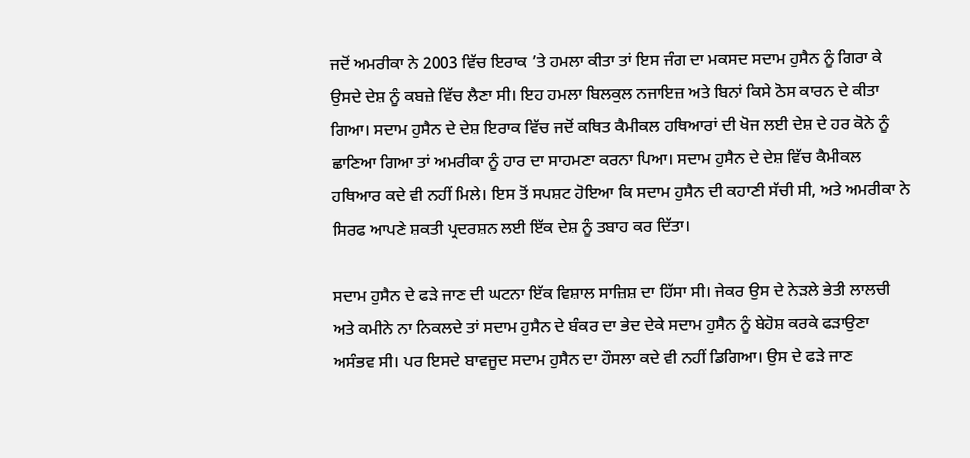ਜਦੋਂ ਅਮਰੀਕਾ ਨੇ 2003 ਵਿੱਚ ਇਰਾਕ ’ਤੇ ਹਮਲਾ ਕੀਤਾ ਤਾਂ ਇਸ ਜੰਗ ਦਾ ਮਕਸਦ ਸਦਾਮ ਹੁਸੈਨ ਨੂੰ ਗਿਰਾ ਕੇ ਉਸਦੇ ਦੇਸ਼ ਨੂੰ ਕਬਜ਼ੇ ਵਿੱਚ ਲੈਣਾ ਸੀ। ਇਹ ਹਮਲਾ ਬਿਲਕੁਲ ਨਜਾਇਜ਼ ਅਤੇ ਬਿਨਾਂ ਕਿਸੇ ਠੋਸ ਕਾਰਨ ਦੇ ਕੀਤਾ ਗਿਆ। ਸਦਾਮ ਹੁਸੈਨ ਦੇ ਦੇਸ਼ ਇਰਾਕ ਵਿੱਚ ਜਦੋਂ ਕਥਿਤ ਕੈਮੀਕਲ ਹਥਿਆਰਾਂ ਦੀ ਖੋਜ ਲਈ ਦੇਸ਼ ਦੇ ਹਰ ਕੋਨੇ ਨੂੰ ਛਾਣਿਆ ਗਿਆ ਤਾਂ ਅਮਰੀਕਾ ਨੂੰ ਹਾਰ ਦਾ ਸਾਹਮਣਾ ਕਰਨਾ ਪਿਆ। ਸਦਾਮ ਹੁਸੈਨ ਦੇ ਦੇਸ਼ ਵਿੱਚ ਕੈਮੀਕਲ ਹਥਿਆਰ ਕਦੇ ਵੀ ਨਹੀਂ ਮਿਲੇ। ਇਸ ਤੋਂ ਸਪਸ਼ਟ ਹੋਇਆ ਕਿ ਸਦਾਮ ਹੁਸੈਨ ਦੀ ਕਹਾਣੀ ਸੱਚੀ ਸੀ, ਅਤੇ ਅਮਰੀਕਾ ਨੇ ਸਿਰਫ ਆਪਣੇ ਸ਼ਕਤੀ ਪ੍ਰਦਰਸ਼ਨ ਲਈ ਇੱਕ ਦੇਸ਼ ਨੂੰ ਤਬਾਹ ਕਰ ਦਿੱਤਾ।

ਸਦਾਮ ਹੁਸੈਨ ਦੇ ਫੜੇ ਜਾਣ ਦੀ ਘਟਨਾ ਇੱਕ ਵਿਸ਼ਾਲ ਸਾਜ਼ਿਸ਼ ਦਾ ਹਿੱਸਾ ਸੀ। ਜੇਕਰ ਉਸ ਦੇ ਨੇੜਲੇ ਭੇਤੀ ਲਾਲਚੀ ਅਤੇ ਕਮੀਨੇ ਨਾ ਨਿਕਲਦੇ ਤਾਂ ਸਦਾਮ ਹੁਸੈਨ ਦੇ ਬੰਕਰ ਦਾ ਭੇਦ ਦੇਕੇ ਸਦਾਮ ਹੁਸੈਨ ਨੂੰ ਬੇਹੋਸ਼ ਕਰਕੇ ਫੜਾਉਣਾ ਅਸੰਭਵ ਸੀ। ਪਰ ਇਸਦੇ ਬਾਵਜੂਦ ਸਦਾਮ ਹੁਸੈਨ ਦਾ ਹੌਸਲਾ ਕਦੇ ਵੀ ਨਹੀਂ ਡਿਗਿਆ। ਉਸ ਦੇ ਫੜੇ ਜਾਣ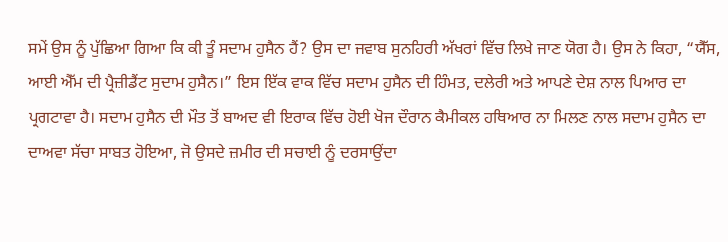ਸਮੇਂ ਉਸ ਨੂੰ ਪੁੱਛਿਆ ਗਿਆ ਕਿ ਕੀ ਤੂੰ ਸਦਾਮ ਹੁਸੈਨ ਹੈਂ? ਉਸ ਦਾ ਜਵਾਬ ਸੁਨਹਿਰੀ ਅੱਖਰਾਂ ਵਿੱਚ ਲਿਖੇ ਜਾਣ ਯੋਗ ਹੈ। ਉਸ ਨੇ ਕਿਹਾ, “ਯੈੱਸ, ਆਈ ਐੱਮ ਦੀ ਪ੍ਰੈਜ਼ੀਡੈਂਟ ਸੁਦਾਮ ਹੁਸੈਨ।” ਇਸ ਇੱਕ ਵਾਕ ਵਿੱਚ ਸਦਾਮ ਹੁਸੈਨ ਦੀ ਹਿੰਮਤ, ਦਲੇਰੀ ਅਤੇ ਆਪਣੇ ਦੇਸ਼ ਨਾਲ ਪਿਆਰ ਦਾ ਪ੍ਰਗਟਾਵਾ ਹੈ। ਸਦਾਮ ਹੁਸੈਨ ਦੀ ਮੌਤ ਤੋਂ ਬਾਅਦ ਵੀ ਇਰਾਕ ਵਿੱਚ ਹੋਈ ਖੋਜ ਦੌਰਾਨ ਕੈਮੀਕਲ ਹਥਿਆਰ ਨਾ ਮਿਲਣ ਨਾਲ ਸਦਾਮ ਹੁਸੈਨ ਦਾ ਦਾਅਵਾ ਸੱਚਾ ਸਾਬਤ ਹੋਇਆ, ਜੋ ਉਸਦੇ ਜ਼ਮੀਰ ਦੀ ਸਚਾਈ ਨੂੰ ਦਰਸਾਉਂਦਾ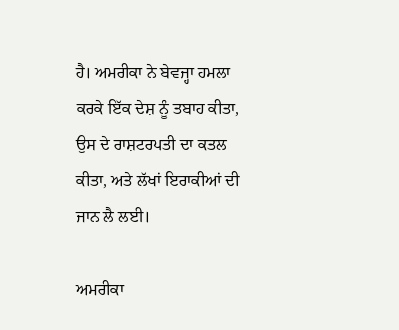ਹੈ। ਅਮਰੀਕਾ ਨੇ ਬੇਵਜ੍ਹਾ ਹਮਲਾ ਕਰਕੇ ਇੱਕ ਦੇਸ਼ ਨੂੰ ਤਬਾਹ ਕੀਤਾ, ਉਸ ਦੇ ਰਾਸ਼ਟਰਪਤੀ ਦਾ ਕਤਲ ਕੀਤਾ, ਅਤੇ ਲੱਖਾਂ ਇਰਾਕੀਆਂ ਦੀ ਜਾਨ ਲੈ ਲਈ।

ਅਮਰੀਕਾ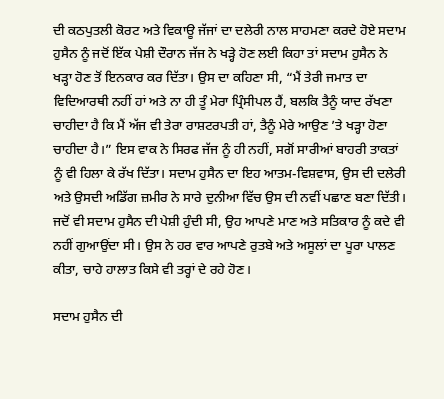ਦੀ ਕਠਪੁਤਲੀ ਕੋਰਟ ਅਤੇ ਵਿਕਾਊ ਜੱਜਾਂ ਦਾ ਦਲੇਰੀ ਨਾਲ ਸਾਹਮਣਾ ਕਰਦੇ ਹੋਏ ਸਦਾਮ ਹੁਸੈਨ ਨੂੰ ਜਦੋਂ ਇੱਕ ਪੇਸ਼ੀ ਦੌਰਾਨ ਜੱਜ ਨੇ ਖੜ੍ਹੇ ਹੋਣ ਲਈ ਕਿਹਾ ਤਾਂ ਸਦਾਮ ਹੁਸੈਨ ਨੇ ਖੜ੍ਹਾ ਹੋਣ ਤੋਂ ਇਨਕਾਰ ਕਰ ਦਿੱਤਾ। ਉਸ ਦਾ ਕਹਿਣਾ ਸੀ, “ਮੈਂ ਤੇਰੀ ਜਮਾਤ ਦਾ ਵਿਦਿਆਰਥੀ ਨਹੀਂ ਹਾਂ ਅਤੇ ਨਾ ਹੀ ਤੂੰ ਮੇਰਾ ਪ੍ਰਿੰਸੀਪਲ ਹੈਂ, ਬਲਕਿ ਤੈਨੂੰ ਯਾਦ ਰੱਖਣਾ ਚਾਹੀਦਾ ਹੈ ਕਿ ਮੈਂ ਅੱਜ ਵੀ ਤੇਰਾ ਰਾਸ਼ਟਰਪਤੀ ਹਾਂ, ਤੈਨੂੰ ਮੇਰੇ ਆਉਣ ’ਤੇ ਖੜ੍ਹਾ ਹੋਣਾ ਚਾਹੀਦਾ ਹੈ।” ਇਸ ਵਾਕ ਨੇ ਸਿਰਫ ਜੱਜ ਨੂੰ ਹੀ ਨਹੀਂ, ਸਗੋਂ ਸਾਰੀਆਂ ਬਾਹਰੀ ਤਾਕਤਾਂ ਨੂੰ ਵੀ ਹਿਲਾ ਕੇ ਰੱਖ ਦਿੱਤਾ। ਸਦਾਮ ਹੁਸੈਨ ਦਾ ਇਹ ਆਤਮ-ਵਿਸ਼ਵਾਸ, ਉਸ ਦੀ ਦਲੇਰੀ ਅਤੇ ਉਸਦੀ ਅਡਿੱਗ ਜ਼ਮੀਰ ਨੇ ਸਾਰੇ ਦੁਨੀਆ ਵਿੱਚ ਉਸ ਦੀ ਨਵੀਂ ਪਛਾਣ ਬਣਾ ਦਿੱਤੀ। ਜਦੋਂ ਵੀ ਸਦਾਮ ਹੁਸੈਨ ਦੀ ਪੇਸ਼ੀ ਹੁੰਦੀ ਸੀ, ਉਹ ਆਪਣੇ ਮਾਣ ਅਤੇ ਸਤਿਕਾਰ ਨੂੰ ਕਦੇ ਵੀ ਨਹੀਂ ਗੁਆਉਂਦਾ ਸੀ। ਉਸ ਨੇ ਹਰ ਵਾਰ ਆਪਣੇ ਰੁਤਬੇ ਅਤੇ ਅਸੂਲਾਂ ਦਾ ਪੂਰਾ ਪਾਲਣ ਕੀਤਾ, ਚਾਹੇ ਹਾਲਾਤ ਕਿਸੇ ਵੀ ਤਰ੍ਹਾਂ ਦੇ ਰਹੇ ਹੋਣ।

ਸਦਾਮ ਹੁਸੈਨ ਦੀ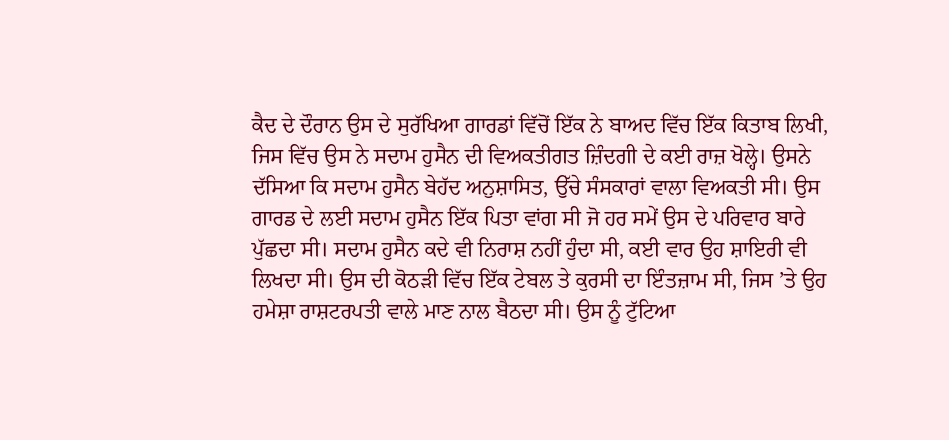ਕੈਦ ਦੇ ਦੌਰਾਨ ਉਸ ਦੇ ਸੁਰੱਖਿਆ ਗਾਰਡਾਂ ਵਿੱਚੋਂ ਇੱਕ ਨੇ ਬਾਅਦ ਵਿੱਚ ਇੱਕ ਕਿਤਾਬ ਲਿਖੀ, ਜਿਸ ਵਿੱਚ ਉਸ ਨੇ ਸਦਾਮ ਹੁਸੈਨ ਦੀ ਵਿਅਕਤੀਗਤ ਜ਼ਿੰਦਗੀ ਦੇ ਕਈ ਰਾਜ਼ ਖੋਲ੍ਹੇ। ਉਸਨੇ ਦੱਸਿਆ ਕਿ ਸਦਾਮ ਹੁਸੈਨ ਬੇਹੱਦ ਅਨੁਸ਼ਾਸਿਤ, ਉੱਚੇ ਸੰਸਕਾਰਾਂ ਵਾਲਾ ਵਿਅਕਤੀ ਸੀ। ਉਸ ਗਾਰਡ ਦੇ ਲਈ ਸਦਾਮ ਹੁਸੈਨ ਇੱਕ ਪਿਤਾ ਵਾਂਗ ਸੀ ਜੋ ਹਰ ਸਮੇਂ ਉਸ ਦੇ ਪਰਿਵਾਰ ਬਾਰੇ ਪੁੱਛਦਾ ਸੀ। ਸਦਾਮ ਹੁਸੈਨ ਕਦੇ ਵੀ ਨਿਰਾਸ਼ ਨਹੀਂ ਹੁੰਦਾ ਸੀ, ਕਈ ਵਾਰ ਉਹ ਸ਼ਾਇਰੀ ਵੀ ਲਿਖਦਾ ਸੀ। ਉਸ ਦੀ ਕੋਠੜੀ ਵਿੱਚ ਇੱਕ ਟੇਬਲ ਤੇ ਕੁਰਸੀ ਦਾ ਇੰਤਜ਼ਾਮ ਸੀ, ਜਿਸ ’ਤੇ ਉਹ ਹਮੇਸ਼ਾ ਰਾਸ਼ਟਰਪਤੀ ਵਾਲੇ ਮਾਣ ਨਾਲ ਬੈਠਦਾ ਸੀ। ਉਸ ਨੂੰ ਟੁੱਟਿਆ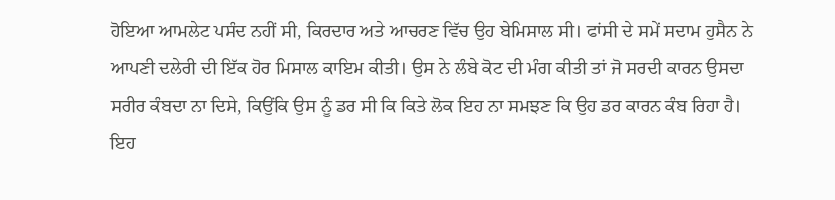ਹੋਇਆ ਆਮਲੇਟ ਪਸੰਦ ਨਹੀਂ ਸੀ, ਕਿਰਦਾਰ ਅਤੇ ਆਚਰਣ ਵਿੱਚ ਉਹ ਬੇਮਿਸਾਲ ਸੀ। ਫਾਂਸੀ ਦੇ ਸਮੇਂ ਸਦਾਮ ਹੁਸੈਨ ਨੇ ਆਪਣੀ ਦਲੇਰੀ ਦੀ ਇੱਕ ਹੋਰ ਮਿਸਾਲ ਕਾਇਮ ਕੀਤੀ। ਉਸ ਨੇ ਲੰਬੇ ਕੋਟ ਦੀ ਮੰਗ ਕੀਤੀ ਤਾਂ ਜੋ ਸਰਦੀ ਕਾਰਨ ਉਸਦਾ ਸਰੀਰ ਕੰਬਦਾ ਨਾ ਦਿਸੇ, ਕਿਉਂਕਿ ਉਸ ਨੂੰ ਡਰ ਸੀ ਕਿ ਕਿਤੇ ਲੋਕ ਇਹ ਨਾ ਸਮਝਣ ਕਿ ਉਹ ਡਰ ਕਾਰਨ ਕੰਬ ਰਿਹਾ ਹੈ। ਇਹ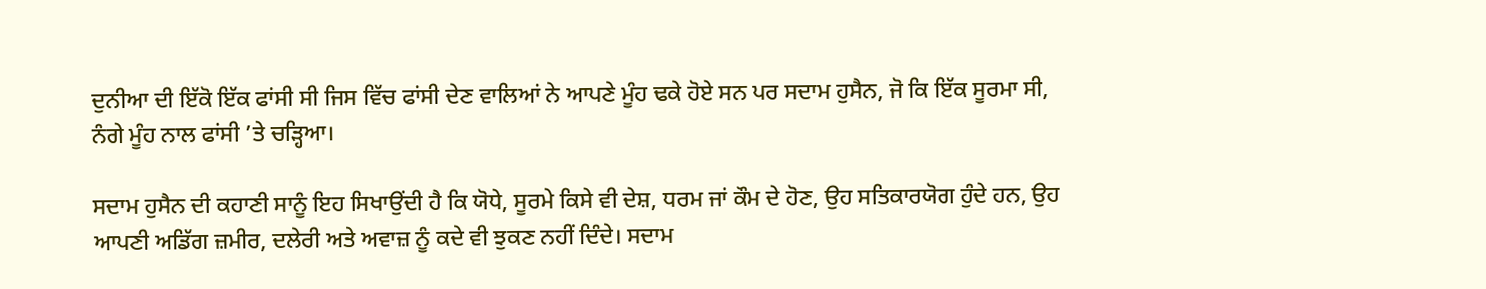ਦੁਨੀਆ ਦੀ ਇੱਕੋ ਇੱਕ ਫਾਂਸੀ ਸੀ ਜਿਸ ਵਿੱਚ ਫਾਂਸੀ ਦੇਣ ਵਾਲਿਆਂ ਨੇ ਆਪਣੇ ਮੂੰਹ ਢਕੇ ਹੋਏ ਸਨ ਪਰ ਸਦਾਮ ਹੁਸੈਨ, ਜੋ ਕਿ ਇੱਕ ਸੂਰਮਾ ਸੀ, ਨੰਗੇ ਮੂੰਹ ਨਾਲ ਫਾਂਸੀ ’ਤੇ ਚੜ੍ਹਿਆ।

ਸਦਾਮ ਹੁਸੈਨ ਦੀ ਕਹਾਣੀ ਸਾਨੂੰ ਇਹ ਸਿਖਾਉਂਦੀ ਹੈ ਕਿ ਯੋਧੇ, ਸੂਰਮੇ ਕਿਸੇ ਵੀ ਦੇਸ਼, ਧਰਮ ਜਾਂ ਕੌਮ ਦੇ ਹੋਣ, ਉਹ ਸਤਿਕਾਰਯੋਗ ਹੁੰਦੇ ਹਨ, ਉਹ ਆਪਣੀ ਅਡਿੱਗ ਜ਼ਮੀਰ, ਦਲੇਰੀ ਅਤੇ ਅਵਾਜ਼ ਨੂੰ ਕਦੇ ਵੀ ਝੁਕਣ ਨਹੀਂ ਦਿੰਦੇ। ਸਦਾਮ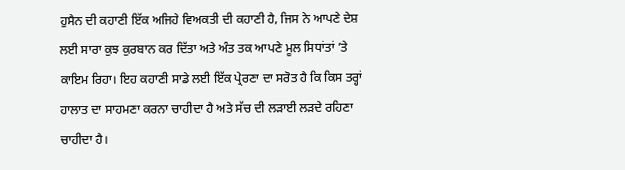ਹੁਸੈਨ ਦੀ ਕਹਾਣੀ ਇੱਕ ਅਜਿਹੇ ਵਿਅਕਤੀ ਦੀ ਕਹਾਣੀ ਹੈ, ਜਿਸ ਨੇ ਆਪਣੇ ਦੇਸ਼ ਲਈ ਸਾਰਾ ਕੁਝ ਕੁਰਬਾਨ ਕਰ ਦਿੱਤਾ ਅਤੇ ਅੰਤ ਤਕ ਆਪਣੇ ਮੂਲ ਸਿਧਾਂਤਾਂ ’ਤੇ ਕਾਇਮ ਰਿਹਾ। ਇਹ ਕਹਾਣੀ ਸਾਡੇ ਲਈ ਇੱਕ ਪ੍ਰੇਰਣਾ ਦਾ ਸਰੋਤ ਹੈ ਕਿ ਕਿਸ ਤਰ੍ਹਾਂ ਹਾਲਾਤ ਦਾ ਸਾਹਮਣਾ ਕਰਨਾ ਚਾਹੀਦਾ ਹੈ ਅਤੇ ਸੱਚ ਦੀ ਲੜਾਈ ਲੜਦੇ ਰਹਿਣਾ ਚਾਹੀਦਾ ਹੈ।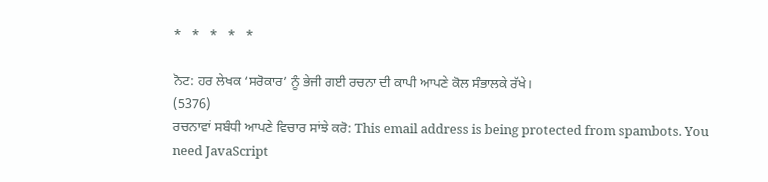*   *   *   *   *

ਨੋਟ: ਹਰ ਲੇਖਕ ‘ਸਰੋਕਾਰ’ ਨੂੰ ਭੇਜੀ ਗਈ ਰਚਨਾ ਦੀ ਕਾਪੀ ਆਪਣੇ ਕੋਲ ਸੰਭਾਲਕੇ ਰੱਖੇ।
(5376)
ਰਚਨਾਵਾਂ ਸਬੰਧੀ ਆਪਣੇ ਵਿਚਾਰ ਸਾਂਝੇ ਕਰੋ: This email address is being protected from spambots. You need JavaScript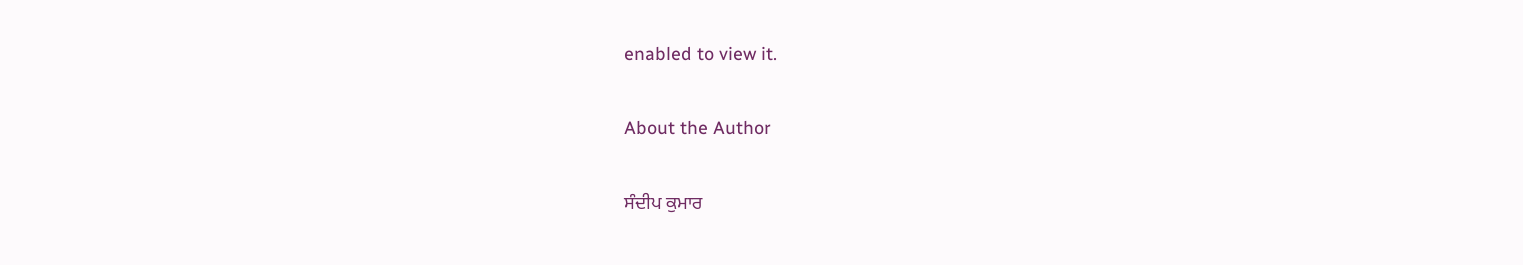enabled to view it.

About the Author

ਸੰਦੀਪ ਕੁਮਾਰ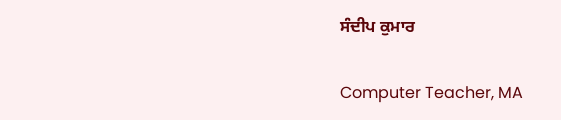ਸੰਦੀਪ ਕੁਮਾਰ

Computer Teacher, MA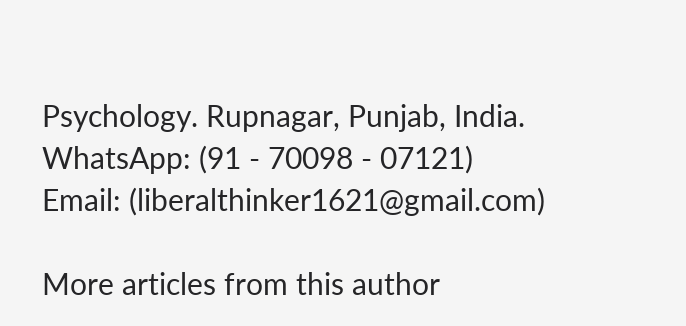Psychology. Rupnagar, Punjab, India.
WhatsApp: (91 - 70098 - 07121)
Email: (liberalthinker1621@gmail.com)

More articles from this author